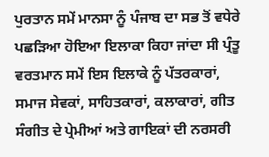ਪੁਰਤਾਨ ਸਮੇਂ ਮਾਨਸਾ ਨੂੰ ਪੰਜਾਬ ਦਾ ਸਭ ਤੋਂ ਵਧੇਰੇ ਪਛੜਿਆ ਹੋਇਆ ਇਲਾਕਾ ਕਿਹਾ ਜਾਂਦਾ ਸੀ ਪ੍ਰੰਤੂ ਵਰਤਮਾਨ ਸਮੇਂ ਇਸ ਇਲਾਕੇ ਨੂੰ ਪੱਤਰਕਾਰਾਂ, ਸਮਾਜ ਸੇਵਕਾਂ, ਸਾਹਿਤਕਾਰਾਂ, ਕਲਾਕਾਰਾਂ, ਗੀਤ ਸੰਗੀਤ ਦੇ ਪ੍ਰੇਮੀਆਂ ਅਤੇ ਗਾਇਕਾਂ ਦੀ ਨਰਸਰੀ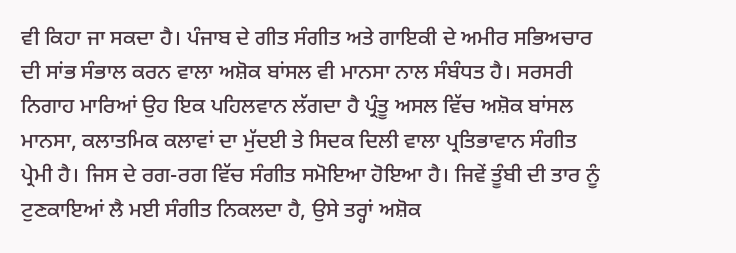ਵੀ ਕਿਹਾ ਜਾ ਸਕਦਾ ਹੈ। ਪੰਜਾਬ ਦੇ ਗੀਤ ਸੰਗੀਤ ਅਤੇ ਗਾਇਕੀ ਦੇ ਅਮੀਰ ਸਭਿਅਚਾਰ ਦੀ ਸਾਂਭ ਸੰਭਾਲ ਕਰਨ ਵਾਲਾ ਅਸ਼ੋਕ ਬਾਂਸਲ ਵੀ ਮਾਨਸਾ ਨਾਲ ਸੰਬੰਧਤ ਹੈ। ਸਰਸਰੀ ਨਿਗਾਹ ਮਾਰਿਆਂ ਉਹ ਇਕ ਪਹਿਲਵਾਨ ਲੱਗਦਾ ਹੈ ਪ੍ਰੰਤੂ ਅਸਲ ਵਿੱਚ ਅਸ਼ੋਕ ਬਾਂਸਲ ਮਾਨਸਾ, ਕਲਾਤਮਿਕ ਕਲਾਵਾਂ ਦਾ ਮੁੱਦਈ ਤੇ ਸਿਦਕ ਦਿਲੀ ਵਾਲਾ ਪ੍ਰਤਿਭਾਵਾਨ ਸੰਗੀਤ ਪ੍ਰੇਮੀ ਹੈ। ਜਿਸ ਦੇ ਰਗ-ਰਗ ਵਿੱਚ ਸੰਗੀਤ ਸਮੋਇਆ ਹੋਇਆ ਹੈ। ਜਿਵੇਂ ਤੂੰਬੀ ਦੀ ਤਾਰ ਨੂੰ ਟੁਣਕਾਇਆਂ ਲੈ ਮਈ ਸੰਗੀਤ ਨਿਕਲਦਾ ਹੈ, ਉਸੇ ਤਰ੍ਹਾਂ ਅਸ਼ੋਕ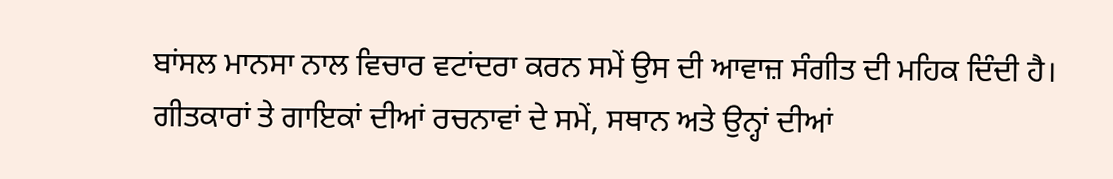ਬਾਂਸਲ ਮਾਨਸਾ ਨਾਲ ਵਿਚਾਰ ਵਟਾਂਦਰਾ ਕਰਨ ਸਮੇਂ ਉਸ ਦੀ ਆਵਾਜ਼ ਸੰਗੀਤ ਦੀ ਮਹਿਕ ਦਿੰਦੀ ਹੈ। ਗੀਤਕਾਰਾਂ ਤੇ ਗਾਇਕਾਂ ਦੀਆਂ ਰਚਨਾਵਾਂ ਦੇ ਸਮੇਂ, ਸਥਾਨ ਅਤੇ ਉਨ੍ਹਾਂ ਦੀਆਂ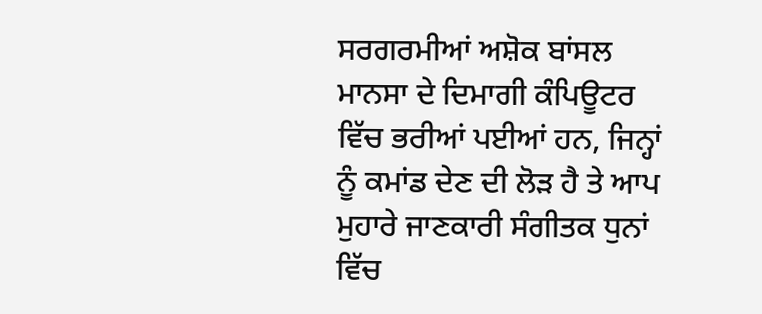ਸਰਗਰਮੀਆਂ ਅਸ਼ੋਕ ਬਾਂਸਲ ਮਾਨਸਾ ਦੇ ਦਿਮਾਗੀ ਕੰਪਿਊਟਰ ਵਿੱਚ ਭਰੀਆਂ ਪਈਆਂ ਹਨ, ਜਿਨ੍ਹਾਂ ਨੂੰ ਕਮਾਂਡ ਦੇਣ ਦੀ ਲੋੜ ਹੈ ਤੇ ਆਪ ਮੁਹਾਰੇ ਜਾਣਕਾਰੀ ਸੰਗੀਤਕ ਧੁਨਾਂ ਵਿੱਚ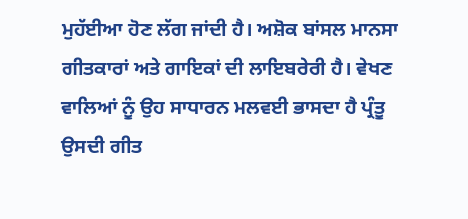ਮੁਹੱਈਆ ਹੋਣ ਲੱਗ ਜਾਂਦੀ ਹੈ। ਅਸ਼ੋਕ ਬਾਂਸਲ ਮਾਨਸਾ ਗੀਤਕਾਰਾਂ ਅਤੇ ਗਾਇਕਾਂ ਦੀ ਲਾਇਬਰੇਰੀ ਹੈ। ਵੇਖਣ ਵਾਲਿਆਂ ਨੂੰ ਉਹ ਸਾਧਾਰਨ ਮਲਵਈ ਭਾਸਦਾ ਹੈ ਪ੍ਰੰਤੂ ਉਸਦੀ ਗੀਤ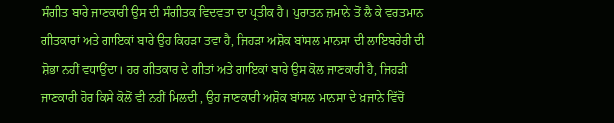ਸੰਗੀਤ ਬਾਰੇ ਜਾਣਕਾਰੀ ਉਸ ਦੀ ਸੰਗੀਤਕ ਵਿਦਵਤਾ ਦਾ ਪ੍ਰਤੀਕ ਹੈ। ਪੁਰਾਤਨ ਜ਼ਮਾਨੇ ਤੋਂ ਲੈ ਕੇ ਵਰਤਮਾਨ ਗੀਤਕਾਰਾਂ ਅਤੇ ਗਾਇਕਾਂ ਬਾਰੇ ਉਹ ਕਿਹੜਾ ਤਵਾ ਹੈ, ਜਿਹੜਾ ਅਸ਼ੋਕ ਬਾਂਸਲ ਮਾਨਸਾ ਦੀ ਲਾਇਬਰੇਰੀ ਦੀ ਸ਼ੋਭਾ ਨਹੀਂ ਵਧਾਉਂਦਾ। ਹਰ ਗੀਤਕਾਰ ਦੇ ਗੀਤਾਂ ਅਤੇ ਗਾਇਕਾਂ ਬਾਰੇ ਉਸ ਕੋਲ ਜਾਣਕਾਰੀ ਹੈ, ਜਿਹੜੀ ਜਾਣਕਾਰੀ ਹੋਰ ਕਿਸੇ ਕੋਲੋਂ ਵੀ ਨਹੀਂ ਮਿਲਦੀ , ਉਹ ਜਾਣਕਾਰੀ ਅਸ਼ੋਕ ਬਾਂਸਲ ਮਾਨਸਾ ਦੇ ਖ਼ਜਾਨੇ ਵਿੱਚੋਂ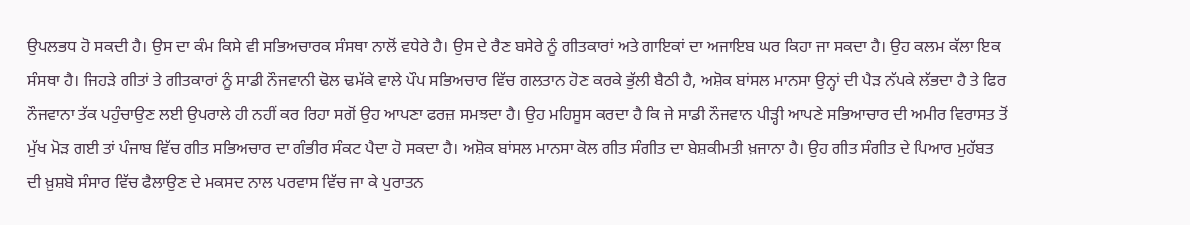ਉਪਲਭਧ ਹੋ ਸਕਦੀ ਹੈ। ਉਸ ਦਾ ਕੰਮ ਕਿਸੇ ਵੀ ਸਭਿਅਚਾਰਕ ਸੰਸਥਾ ਨਾਲੋਂ ਵਧੇਰੇ ਹੈ। ਉਸ ਦੇ ਰੈਣ ਬਸੇਰੇ ਨੂੰ ਗੀਤਕਾਰਾਂ ਅਤੇ ਗਾਇਕਾਂ ਦਾ ਅਜਾਇਬ ਘਰ ਕਿਹਾ ਜਾ ਸਕਦਾ ਹੈ। ਉਹ ਕਲਮ ਕੱਲਾ ਇਕ ਸੰਸਥਾ ਹੈ। ਜਿਹੜੇ ਗੀਤਾਂ ਤੇ ਗੀਤਕਾਰਾਂ ਨੂੰ ਸਾਡੀ ਨੌਜਵਾਨੀ ਢੋਲ ਢਮੱਕੇ ਵਾਲੇ ਪੌਪ ਸਭਿਅਚਾਰ ਵਿੱਚ ਗਲਤਾਨ ਹੋਣ ਕਰਕੇ ਭੁੱਲੀ ਬੈਠੀ ਹੈ, ਅਸ਼ੋਕ ਬਾਂਸਲ ਮਾਨਸਾ ਉਨ੍ਹਾਂ ਦੀ ਪੈੜ ਨੱਪਕੇ ਲੱਭਦਾ ਹੈ ਤੇ ਫਿਰ ਨੌਜਵਾਨਾ ਤੱਕ ਪਹੁੰਚਾਉਣ ਲਈ ਉਪਰਾਲੇ ਹੀ ਨਹੀਂ ਕਰ ਰਿਹਾ ਸਗੋਂ ਉਹ ਆਪਣਾ ਫਰਜ਼ ਸਮਝਦਾ ਹੈ। ਉਹ ਮਹਿਸੂਸ ਕਰਦਾ ਹੈ ਕਿ ਜੇ ਸਾਡੀ ਨੌਜਵਾਨ ਪੀੜ੍ਹੀ ਆਪਣੇ ਸਭਿਆਚਾਰ ਦੀ ਅਮੀਰ ਵਿਰਾਸਤ ਤੋਂ ਮੁੱਖ ਮੋੜ ਗਈ ਤਾਂ ਪੰਜਾਬ ਵਿੱਚ ਗੀਤ ਸਭਿਅਚਾਰ ਦਾ ਗੰਭੀਰ ਸੰਕਟ ਪੈਦਾ ਹੋ ਸਕਦਾ ਹੈ। ਅਸ਼ੋਕ ਬਾਂਸਲ ਮਾਨਸਾ ਕੋਲ ਗੀਤ ਸੰਗੀਤ ਦਾ ਬੇਸ਼ਕੀਮਤੀ ਖ਼ਜਾਨਾ ਹੈ। ਉਹ ਗੀਤ ਸੰਗੀਤ ਦੇ ਪਿਆਰ ਮੁਹੱਬਤ ਦੀ ਖ਼ੁਸ਼ਬੋ ਸੰਸਾਰ ਵਿੱਚ ਫੈਲਾਉਣ ਦੇ ਮਕਸਦ ਨਾਲ ਪਰਵਾਸ ਵਿੱਚ ਜਾ ਕੇ ਪੁਰਾਤਨ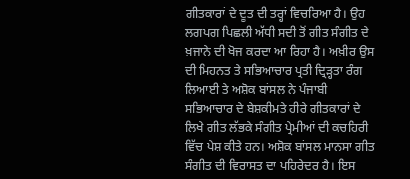ਗੀਤਕਾਰਾਂ ਦੇ ਦੂਤ ਦੀ ਤਰ੍ਹਾਂ ਵਿਚਰਿਆ ਹੈ। ਉਹ ਲਗਪਗ ਪਿਛਲੀ ਅੱਧੀ ਸਦੀ ਤੋਂ ਗੀਤ ਸੰਗੀਤ ਦੇ ਖ਼ਜਾਨੇ ਦੀ ਖੋਜ ਕਰਦਾ ਆ ਰਿਹਾ ਹੈ। ਅਖ਼ੀਰ ਉਸ ਦੀ ਮਿਹਨਤ ਤੇ ਸਭਿਆਚਾਰ ਪ੍ਰਤੀ ਦ੍ਰਿੜ੍ਹਤਾ ਰੰਗ ਲਿਆਈ ਤੇ ਅਸ਼ੋਕ ਬਾਂਸਲ ਨੇ ਪੰਜਾਬੀ ਸਭਿਆਚਾਰ ਦੇ ਬੇਸ਼ਕੀਮਤੇ ਹੀਰੇ ਗੀਤਕਾਰਾਂ ਦੇ ਲਿਖੇ ਗੀਤ ਲੱਭਕੇ ਸੰਗੀਤ ਪ੍ਰੇਮੀਆਂ ਦੀ ਕਚਹਿਰੀ ਵਿੱਚ ਪੇਸ਼ ਕੀਤੇ ਹਨ। ਅਸ਼ੋਕ ਬਾਂਸਲ ਮਾਨਸਾ ਗੀਤ ਸੰਗੀਤ ਦੀ ਵਿਰਾਸਤ ਦਾ ਪਹਿਰੇਦਰ ਹੈ। ਇਸ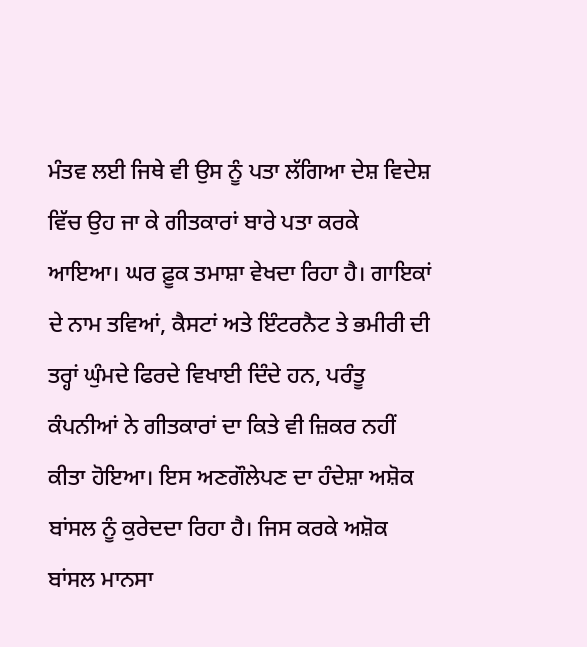ਮੰਤਵ ਲਈ ਜਿਥੇ ਵੀ ਉਸ ਨੂੰ ਪਤਾ ਲੱਗਿਆ ਦੇਸ਼ ਵਿਦੇਸ਼ ਵਿੱਚ ਉਹ ਜਾ ਕੇ ਗੀਤਕਾਰਾਂ ਬਾਰੇ ਪਤਾ ਕਰਕੇ ਆਇਆ। ਘਰ ਫ਼ੂਕ ਤਮਾਸ਼ਾ ਵੇਖਦਾ ਰਿਹਾ ਹੈ। ਗਾਇਕਾਂ ਦੇ ਨਾਮ ਤਵਿਆਂ, ਕੈਸਟਾਂ ਅਤੇ ਇੰਟਰਨੈਟ ਤੇ ਭਮੀਰੀ ਦੀ ਤਰ੍ਹਾਂ ਘੁੰਮਦੇ ਫਿਰਦੇ ਵਿਖਾਈ ਦਿੰਦੇ ਹਨ, ਪਰੰਤੂ ਕੰਪਨੀਆਂ ਨੇ ਗੀਤਕਾਰਾਂ ਦਾ ਕਿਤੇ ਵੀ ਜ਼ਿਕਰ ਨਹੀਂ ਕੀਤਾ ਹੋਇਆ। ਇਸ ਅਣਗੌਲੇਪਣ ਦਾ ਹੰਦੇਸ਼ਾ ਅਸ਼ੋਕ ਬਾਂਸਲ ਨੂੰ ਕੁਰੇਦਦਾ ਰਿਹਾ ਹੈ। ਜਿਸ ਕਰਕੇ ਅਸ਼ੋਕ ਬਾਂਸਲ ਮਾਨਸਾ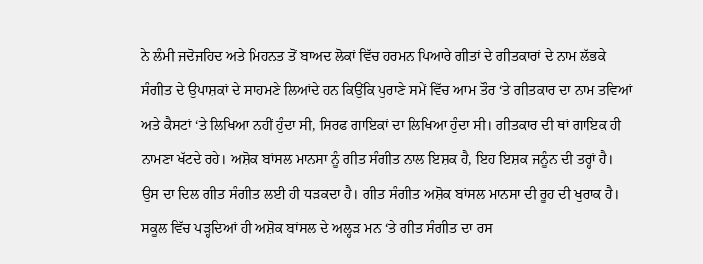ਨੇ ਲੰਮੀ ਜਦੋਜਹਿਦ ਅਤੇ ਮਿਹਨਤ ਤੋਂ ਬਾਅਦ ਲੋਕਾਂ ਵਿੱਚ ਹਰਮਨ ਪਿਆਰੇ ਗੀਤਾਂ ਦੇ ਗੀਤਕਾਰਾਂ ਦੇ ਨਾਮ ਲੱਭਕੇ ਸੰਗੀਤ ਦੇ ਉਪਾਸ਼ਕਾਂ ਦੇ ਸਾਹਮਣੇ ਲਿਆਂਦੇ ਹਨ ਕਿਉਂਕਿ ਪੁਰਾਣੇ ਸਮੇਂ ਵਿੱਚ ਆਮ ਤੌਰ ‘ਤੇ ਗੀਤਕਾਰ ਦਾ ਨਾਮ ਤਵਿਆਂ ਅਤੇ ਕੈਸਟਾਂ ‘ਤੇ ਲਿਖਿਆ ਨਹੀਂ ਹੁੰਦਾ ਸੀ, ਸਿਰਫ ਗਾਇਕਾਂ ਦਾ ਲਿਖਿਆ ਹੁੰਦਾ ਸੀ। ਗੀਤਕਾਰ ਦੀ ਥਾਂ ਗਾਇਕ ਹੀ ਨਾਮਣਾ ਖੱਟਦੇ ਰਹੇ। ਅਸ਼ੋਕ ਬਾਂਸਲ ਮਾਨਸਾ ਨੂੰ ਗੀਤ ਸੰਗੀਤ ਨਾਲ ਇਸ਼ਕ ਹੈ, ਇਹ ਇਸ਼ਕ ਜਨੂੰਨ ਦੀ ਤਰ੍ਹਾਂ ਹੈ। ਉਸ ਦਾ ਦਿਲ ਗੀਤ ਸੰਗੀਤ ਲਈ ਹੀ ਧੜਕਦਾ ਹੈ। ਗੀਤ ਸੰਗੀਤ ਅਸ਼ੋਕ ਬਾਂਸਲ ਮਾਨਸਾ ਦੀ ਰੂਹ ਦੀ ਖੁਰਾਕ ਹੈ। ਸਕੂਲ ਵਿੱਚ ਪੜ੍ਹਦਿਆਂ ਹੀ ਅਸ਼ੋਕ ਬਾਂਸਲ ਦੇ ਅਲ੍ਹੜ ਮਨ ‘ਤੇ ਗੀਤ ਸੰਗੀਤ ਦਾ ਰਸ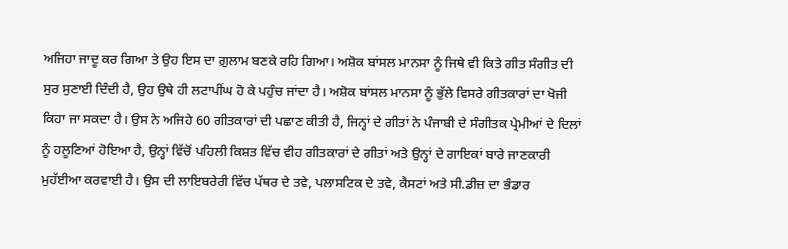ਅਜਿਹਾ ਜਾਦੂ ਕਰ ਗਿਆ ਤੇ ਉਹ ਇਸ ਦਾ ਗ਼ੁਲਾਮ ਬਣਕੇ ਰਹਿ ਗਿਆ। ਅਸ਼ੋਕ ਬਾਂਸਲ ਮਾਨਸਾ ਨੂੰ ਜਿਥੇ ਵੀ ਕਿਤੇ ਗੀਤ ਸੰਗੀਤ ਦੀ ਸੁਰ ਸੁਣਾਈ ਦਿੰਦੀ ਹੈ, ਉਹ ਉਥੇ ਹੀ ਲਟਾਪੀਂਘ ਹੋ ਕੇ ਪਹੁੰਚ ਜਾਂਦਾ ਹੈ। ਅਸ਼ੋਕ ਬਾਂਸਲ ਮਾਨਸਾ ਨੂੰ ਭੁੱਲੇ ਵਿਸਰੇ ਗੀਤਕਾਰਾਂ ਦਾ ਖੋਜੀ ਕਿਹਾ ਜਾ ਸਕਦਾ ਹੈ। ਉਸ ਨੇ ਅਜਿਹੇ 60 ਗੀਤਕਾਰਾਂ ਦੀ ਪਛਾਣ ਕੀਤੀ ਹੈ, ਜਿਨ੍ਹਾਂ ਦੇ ਗੀਤਾਂ ਨੇ ਪੰਜਾਬੀ ਦੇ ਸੰਗੀਤਕ ਪ੍ਰੇਮੀਆਂ ਦੇ ਦਿਲਾਂ ਨੂੰ ਹਲੂਣਿਆਂ ਹੋਇਆ ਹੈ, ਉਨ੍ਹਾਂ ਵਿੱਚੋਂ ਪਹਿਲੀ ਕਿਸ਼ਤ ਵਿੱਚ ਵੀਹ ਗੀਤਕਾਰਾਂ ਦੇ ਗੀਤਾਂ ਅਤੇ ਉਨ੍ਹਾਂ ਦੇ ਗਾਇਕਾਂ ਬਾਰੇ ਜਾਣਕਾਰੀ ਮੁਹੱਈਆ ਕਰਵਾਈ ਹੈ। ਉਸ ਦੀ ਲਾਇਬਰੇਰੀ ਵਿੱਚ ਪੱਥਰ ਦੇ ਤਵੇ, ਪਲਾਸਟਿਕ ਦੇ ਤਵੇ, ਕੈਸਟਾਂ ਅਤੇ ਸੀ.ਡੀਜ਼ ਦਾ ਭੰਡਾਰ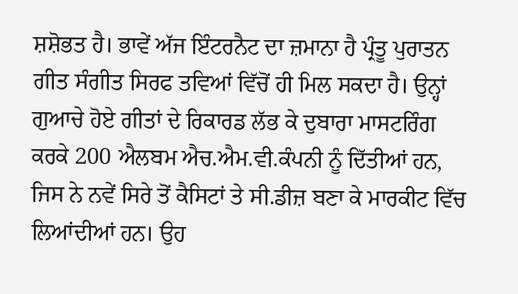ਸ਼ਸ਼ੋਭਤ ਹੈ। ਭਾਵੇਂ ਅੱਜ ਇੰਟਰਨੈਟ ਦਾ ਜ਼ਮਾਨਾ ਹੈ ਪ੍ਰੰਤੂ ਪੁਰਾਤਨ ਗੀਤ ਸੰਗੀਤ ਸਿਰਫ ਤਵਿਆਂ ਵਿੱਚੋਂ ਹੀ ਮਿਲ ਸਕਦਾ ਹੈ। ਉਨ੍ਹਾਂ ਗੁਆਚੇ ਹੋਏ ਗੀਤਾਂ ਦੇ ਰਿਕਾਰਡ ਲੱਭ ਕੇ ਦੁਬਾਰਾ ਮਾਸਟਰਿੰਗ ਕਰਕੇ 200 ਐਲਬਮ ਐਚ.ਐਮ.ਵੀ.ਕੰਪਨੀ ਨੂੰ ਦਿੱਤੀਆਂ ਹਨ, ਜਿਸ ਨੇ ਨਵੇਂ ਸਿਰੇ ਤੋਂ ਕੈਸਿਟਾਂ ਤੇ ਸੀ.ਡੀਜ਼ ਬਣਾ ਕੇ ਮਾਰਕੀਟ ਵਿੱਚ ਲਿਆਂਦੀਆਂ ਹਨ। ਉਹ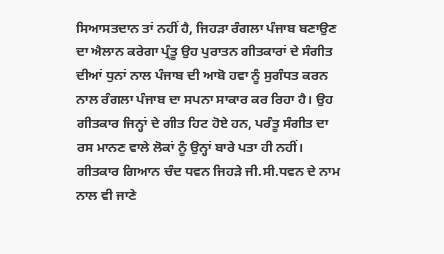ਸਿਆਸਤਦਾਨ ਤਾਂ ਨਹੀਂ ਹੈ, ਜਿਹੜਾ ਰੰਗਲਾ ਪੰਜਾਬ ਬਣਾਉਣ ਦਾ ਐਲਾਨ ਕਰੇਗਾ ਪ੍ਰੰਤੂ ਉਹ ਪੁਰਾਤਨ ਗੀਤਕਾਰਾਂ ਦੇ ਸੰਗੀਤ ਦੀਆਂ ਧੁਨਾਂ ਨਾਲ ਪੰਜਾਬ ਦੀ ਆਬੋ ਹਵਾ ਨੂੰ ਸੁਗੰਧਤ ਕਰਨ ਨਾਲ ਰੰਗਲਾ ਪੰਜਾਬ ਦਾ ਸਪਨਾ ਸਾਕਾਰ ਕਰ ਰਿਹਾ ਹੈ। ਉਹ ਗੀਤਕਾਰ ਜਿਨ੍ਹਾਂ ਦੇ ਗੀਤ ਹਿਟ ਹੋਏ ਹਨ, ਪਰੰਤੂ ਸੰਗੀਤ ਦਾ ਰਸ ਮਾਨਣ ਵਾਲੇ ਲੋਕਾਂ ਨੂੰ ਉਨ੍ਹਾਂ ਬਾਰੇ ਪਤਾ ਹੀ ਨਹੀਂ। ਗੀਤਕਾਰ ਗਿਆਨ ਚੰਦ ਧਵਨ ਜਿਹੜੇ ਜੀ.ਸੀ.ਧਵਨ ਦੇ ਨਾਮ ਨਾਲ ਵੀ ਜਾਣੇ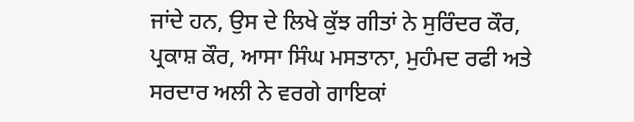ਜਾਂਦੇ ਹਨ, ਉਸ ਦੇ ਲਿਖੇ ਕੁੱਝ ਗੀਤਾਂ ਨੇ ਸੁਰਿੰਦਰ ਕੌਰ, ਪ੍ਰਕਾਸ਼ ਕੌਰ, ਆਸਾ ਸਿੰਘ ਮਸਤਾਨਾ, ਮੁਹੰਮਦ ਰਫੀ ਅਤੇ ਸਰਦਾਰ ਅਲੀ ਨੇ ਵਰਗੇ ਗਾਇਕਾਂ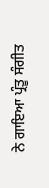ਨੇ ਗਾਇਆ ਪ੍ਰੰਤੂ ਸੰਗੀਤ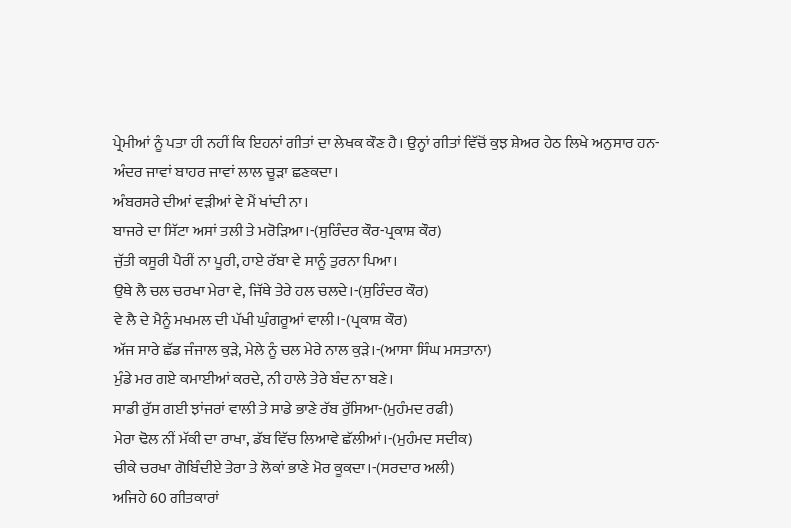ਪ੍ਰੇਮੀਆਂ ਨੂੰ ਪਤਾ ਹੀ ਨਹੀਂ ਕਿ ਇਹਨਾਂ ਗੀਤਾਂ ਦਾ ਲੇਖਕ ਕੌਣ ਹੈ। ਉਨ੍ਹਾਂ ਗੀਤਾਂ ਵਿੱਚੋਂ ਕੁਝ ਸ਼ੇਅਰ ਹੇਠ ਲਿਖੇ ਅਨੁਸਾਰ ਹਨ-
ਅੰਦਰ ਜਾਵਾਂ ਬਾਹਰ ਜਾਵਾਂ ਲਾਲ ਚੂੜਾ ਛਣਕਦਾ।
ਅੰਬਰਸਰੇ ਦੀਆਂ ਵੜੀਆਂ ਵੇ ਮੈਂ ਖਾਂਦੀ ਨਾ।
ਬਾਜਰੇ ਦਾ ਸਿੱਟਾ ਅਸਾਂ ਤਲੀ ਤੇ ਮਰੋੜਿਆ।-(ਸੁਰਿੰਦਰ ਕੌਰ-ਪ੍ਰਕਾਸ਼ ਕੌਰ)
ਜੁੱਤੀ ਕਸੂਰੀ ਪੈਰੀਂ ਨਾ ਪੂਰੀ, ਹਾਏ ਰੱਬਾ ਵੇ ਸਾਨੂੰ ਤੁਰਨਾ ਪਿਆ।
ਉਥੇ ਲੈ ਚਲ ਚਰਖਾ ਮੇਰਾ ਵੇ, ਜਿੱਥੇ ਤੇਰੇ ਹਲ ਚਲਦੇ।-(ਸੁਰਿੰਦਰ ਕੌਰ)
ਵੇ ਲੈ ਦੇ ਮੈਨੂੰ ਮਖਮਲ ਦੀ ਪੱਖੀ ਘੁੰਗਰੂਆਂ ਵਾਲੀ।-(ਪ੍ਰਕਾਸ਼ ਕੌਰ)
ਅੱਜ ਸਾਰੇ ਛੱਡ ਜੰਜਾਲ ਕੁੜੇ, ਮੇਲੇ ਨੂੰ ਚਲ ਮੇਰੇ ਨਾਲ ਕੁੜੇ।-(ਆਸਾ ਸਿੰਘ ਮਸਤਾਨਾ)
ਮੁੰਡੇ ਮਰ ਗਏ ਕਮਾਈਆਂ ਕਰਦੇ, ਨੀ ਹਾਲੇ ਤੇਰੇ ਬੰਦ ਨਾ ਬਣੇ।
ਸਾਡੀ ਰੁੱਸ ਗਈ ਝਾਂਜਰਾਂ ਵਾਲੀ ਤੇ ਸਾਡੇ ਭਾਣੇ ਰੱਬ ਰੁੱਸਿਆ-(ਮੁਹੰਮਦ ਰਫੀ)
ਮੇਰਾ ਢੋਲ ਨੀਂ ਮੱਕੀ ਦਾ ਰਾਖਾ, ਡੱਬ ਵਿੱਚ ਲਿਆਵੇ ਛੱਲੀਆਂ।-(ਮੁਹੰਮਦ ਸਦੀਕ)
ਚੀਕੇ ਚਰਖਾ ਗੋਬਿੰਦੀਏ ਤੇਰਾ ਤੇ ਲੋਕਾਂ ਭਾਣੇ ਮੋਰ ਕੂਕਦਾ।-(ਸਰਦਾਰ ਅਲੀ)
ਅਜਿਹੇ 60 ਗੀਤਕਾਰਾਂ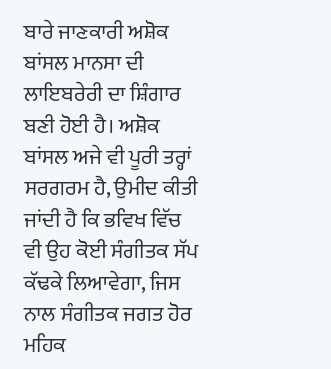ਬਾਰੇ ਜਾਣਕਾਰੀ ਅਸ਼ੋਕ ਬਾਂਸਲ ਮਾਨਸਾ ਦੀ ਲਾਇਬਰੇਰੀ ਦਾ ਸ਼ਿੰਗਾਰ ਬਣੀ ਹੋਈ ਹੈ। ਅਸ਼ੋਕ ਬਾਂਸਲ ਅਜੇ ਵੀ ਪੂਰੀ ਤਰ੍ਹਾਂ ਸਰਗਰਮ ਹੈ, ਉਮੀਦ ਕੀਤੀ ਜਾਂਦੀ ਹੈ ਕਿ ਭਵਿਖ ਵਿੱਚ ਵੀ ਉਹ ਕੋਈ ਸੰਗੀਤਕ ਸੱਪ ਕੱਢਕੇ ਲਿਆਵੇਗਾ, ਜਿਸ ਨਾਲ ਸੰਗੀਤਕ ਜਗਤ ਹੋਰ ਮਹਿਕ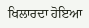ਖਿਲਾਰਦਾ ਹੋਇਆ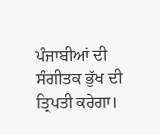ਪੰਜਾਬੀਆਂ ਦੀ ਸੰਗੀਤਕ ਭੁੱਖ ਦੀ ਤ੍ਰਿਪਤੀ ਕਰੇਗਾ।